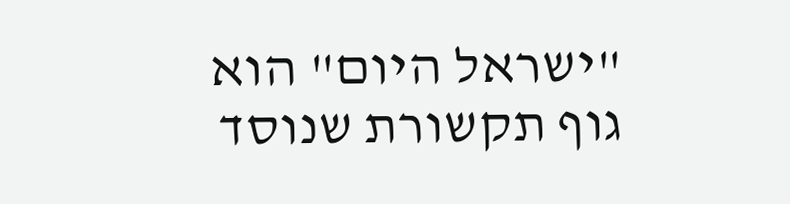"ישראל היום" הוא גוף תקשורת שנוסד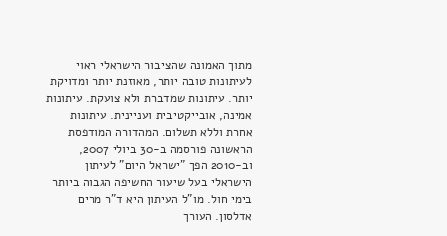מתוך האמונה שהציבור הישראלי ראוי לעיתונות טובה יותר, מאוזנת יותר ומדויקת יותר. עיתונות שמדברת ולא צועקת. עיתונות אמינה, אובייקטיבית ועניינית. עיתונות אחרת וללא תשלום. המהדורה המודפסת הראשונה פורסמה ב-30 ביולי 2007, וב-2010 הפך "ישראל היום" לעיתון הישראלי בעל שיעור החשיפה הגבוה ביותר בימי חול. מו"ל העיתון היא ד"ר מרים אדלסון. העורך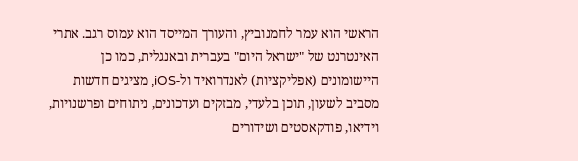הראשי הוא עמר לחמנוביץ, והעורך המייסד הוא עמוס רגב. אתרי האינטרנט של "ישראל היום" בעברית ובאנגלית, כמו כן היישומונים (אפליקציות) לאנדרואיד ול-iOS, מציגים חדשות מסביב לשעון, תוכן בלעדי, מבזקים ועדכונים, ניתוחים ופרשנויות, וידיאו, פודקאסטים ושידורים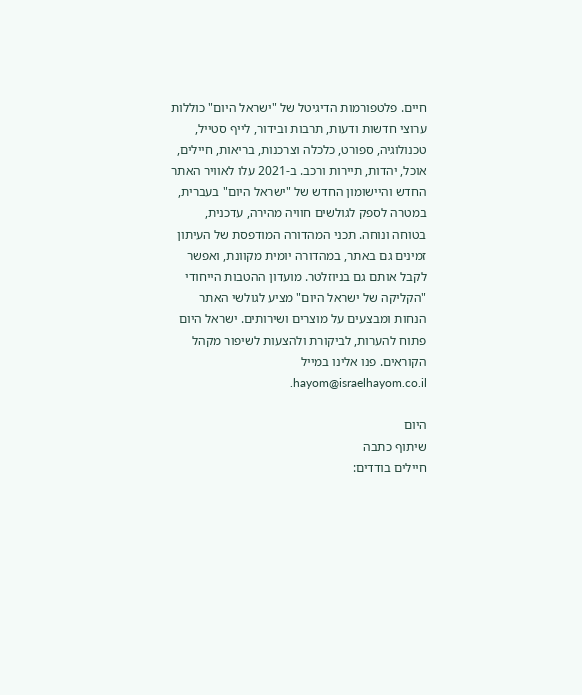חיים. פלטפורמות הדיגיטל של "ישראל היום" כוללות ערוצי חדשות ודעות, תרבות ובידור, לייף סטייל, טכנולוגיה, ספורט, כלכלה וצרכנות, בריאות, חיילים, אוכל, יהדות, תיירות ורכב. ב-2021 עלו לאוויר האתר החדש והיישומון החדש של "ישראל היום" בעברית, במטרה לספק לגולשים חוויה מהירה, עדכנית, בטוחה ונוחה. תכני המהדורה המודפסת של העיתון זמינים גם באתר, במהדורה יומית מקוונת, ואפשר לקבל אותם גם בניוזלטר. מועדון ההטבות הייחודי "הקליקה של ישראל היום" מציע לגולשי האתר הנחות ומבצעים על מוצרים ושירותים. ישראל היום פתוח להערות, לביקורת ולהצעות לשיפור מקהל הקוראים. פנו אלינו במייל hayom@israelhayom.co.il.

היום
שיתוף כתבה
חיילים בודדים: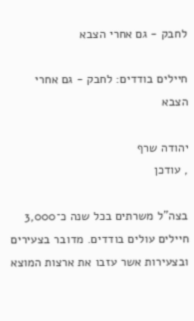לחבק - גם אחרי הצבא

חיילים בודדים: לחבק - גם אחרי הצבא

יהודה שרף
, עודכן

בצה"ל משרתים בכל שנה כ־3,000 חיילים עולים בודדים. מדובר בצעירים ובצעירות אשר עזבו את ארצות המוצא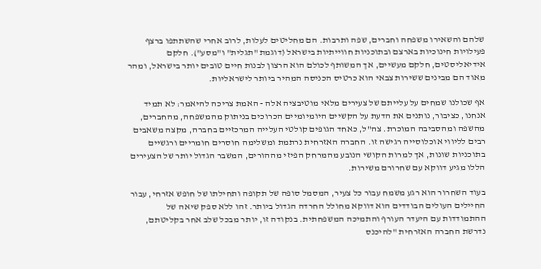שלהם והשאירו משפחה וחברים, שפה ותרבות. הם מחליטים לעלות, לרוב אחרי שהשתתפו ברצף פעילויות חינוכיות בארצם ובתוכניות חווייתיות בישראל (דוגמת "תגלית" ו"מסע"). חלקם אידיאליסטים, חלקם מעשיים, אך המשותף לכולם הוא הרצון לבנות חיים טובים יותר בישראל, ומהר מאוד הם מבינים ששירות צבאי הוא כרטיס הכניסה המהיר ביותר לישראליות.

אף שכולנו שמחים על עלייתם של צעירים מלאי מוטיבציה אלה - האמת צריכה להיאמר: לא תמיד אנחנו, כציבור, נותנים את הדעת על הקשיים היומיומיים הכרוכים בניתוק מהמשפחה, מהחברים, מהשפה ומהסביבה המוכרת. צה"ל, כאחד הגופים קולטי העלייה המרכזיים בחברה, מקצה משאבים רבים לליווי אוכלוסייה רגישה זו. החברה האזרחית נרתמת ומשלימה חוסרים חומריים ורגשיים בתוכניות שונות, אך למרות הקושי הנובע מהמרחק הפיזי מההורים, המשבר הגדול יותר של הצעירים הללו מגיע דווקא עם שחרורם משירות.

בעוד השחרור הוא רגע משמח עבור כל צעיר, המסמל סופה של תקופה ותחילתו של חופש אזרחי, עבור החיילים העולים הבודדים הוא דווקא מחולל החרדה הגדול ביותר. זהו ללא ספק שיאה של ההתמודדות עם היעדר העורף והתמיכה המשפחתית. בנקודה זו, יותר מבכל שלב אחר בקליטתם, נדרשת החברה האזרחית "להיכנס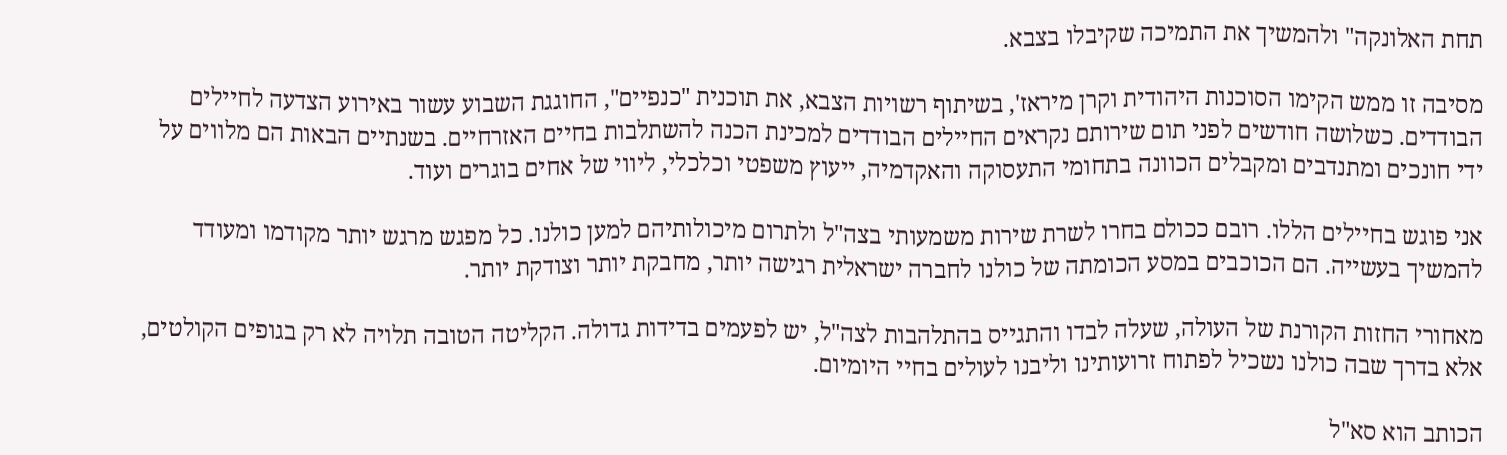תחת האלונקה" ולהמשיך את התמיכה שקיבלו בצבא.

מסיבה זו ממש הקימו הסוכנות היהודית וקרן מיראז', בשיתוף רשויות הצבא, את תוכנית "כנפיים", החוגגת השבוע עשור באירוע הצדעה לחיילים הבודדים. כשלושה חודשים לפני תום שירותם נקראים החיילים הבודדים למכינת הכנה להשתלבות בחיים האזרחיים. בשנתיים הבאות הם מלווים על ידי חונכים ומתנדבים ומקבלים הכוונה בתחומי התעסוקה והאקדמיה, ייעוץ משפטי וכלכלי, ליווי של אחים בוגרים ועוד.

אני פוגש בחיילים הללו. רובם ככולם בחרו לשרת שירות משמעותי בצה"ל ולתרום מיכולותיהם למען כולנו. כל מפגש מרגש יותר מקודמו ומעודד להמשיך בעשייה. הם הכוכבים במסע הכומתה של כולנו לחברה ישראלית רגישה יותר, מחבקת יותר וצודקת יותר.

מאחורי החזות הקורנת של העולה, שעלה לבדו והתגייס בהתלהבות לצה"ל, יש לפעמים בדידות גדולה. הקליטה הטובה תלויה לא רק בגופים הקולטים, אלא בדרך שבה כולנו נשכיל לפתוח זרועותינו וליבנו לעולים בחיי היומיום.

הכותב הוא סא"ל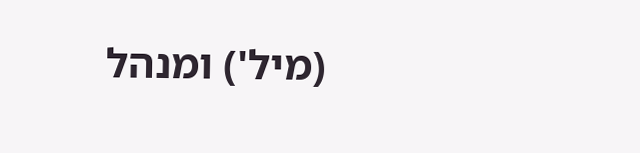(מיל') ומנהל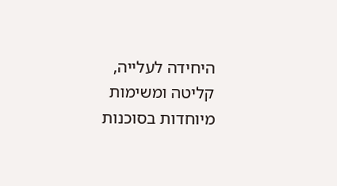היחידה לעלייה, קליטה ומשימות מיוחדות בסוכנות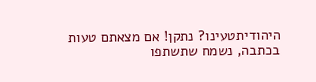היהודיתטעינו? נתקן! אם מצאתם טעות בכתבה, נשמח שתשתפו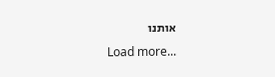אותנו
Load more...